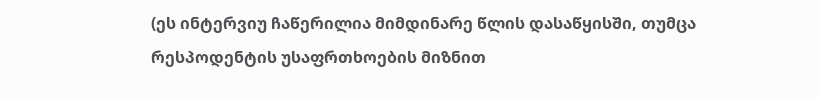(ეს ინტერვიუ ჩაწერილია მიმდინარე წლის დასაწყისში, თუმცა რესპოდენტის უსაფრთხოების მიზნით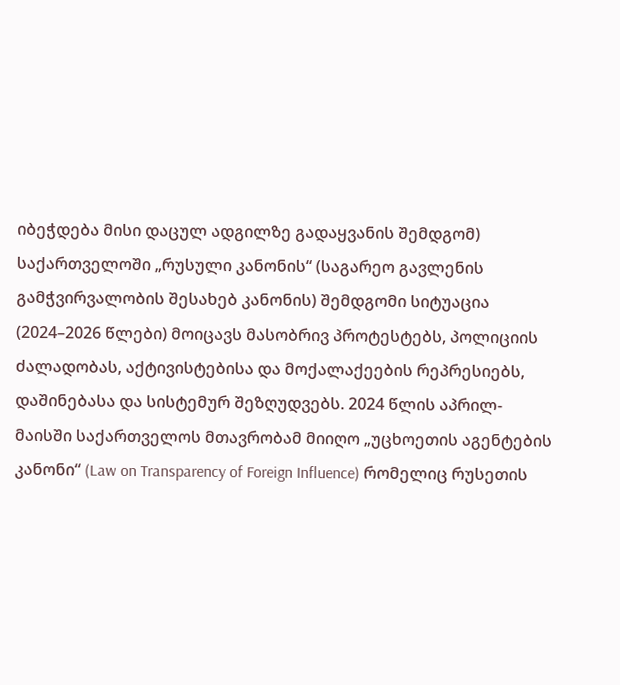იბეჭდება მისი დაცულ ადგილზე გადაყვანის შემდგომ)
საქართველოში „რუსული კანონის“ (საგარეო გავლენის გამჭვირვალობის შესახებ კანონის) შემდგომი სიტუაცია (2024–2026 წლები) მოიცავს მასობრივ პროტესტებს, პოლიციის ძალადობას, აქტივისტებისა და მოქალაქეების რეპრესიებს, დაშინებასა და სისტემურ შეზღუდვებს. 2024 წლის აპრილ-მაისში საქართველოს მთავრობამ მიიღო „უცხოეთის აგენტების კანონი“ (Law on Transparency of Foreign Influence) რომელიც რუსეთის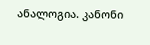ანალოგია. კანონი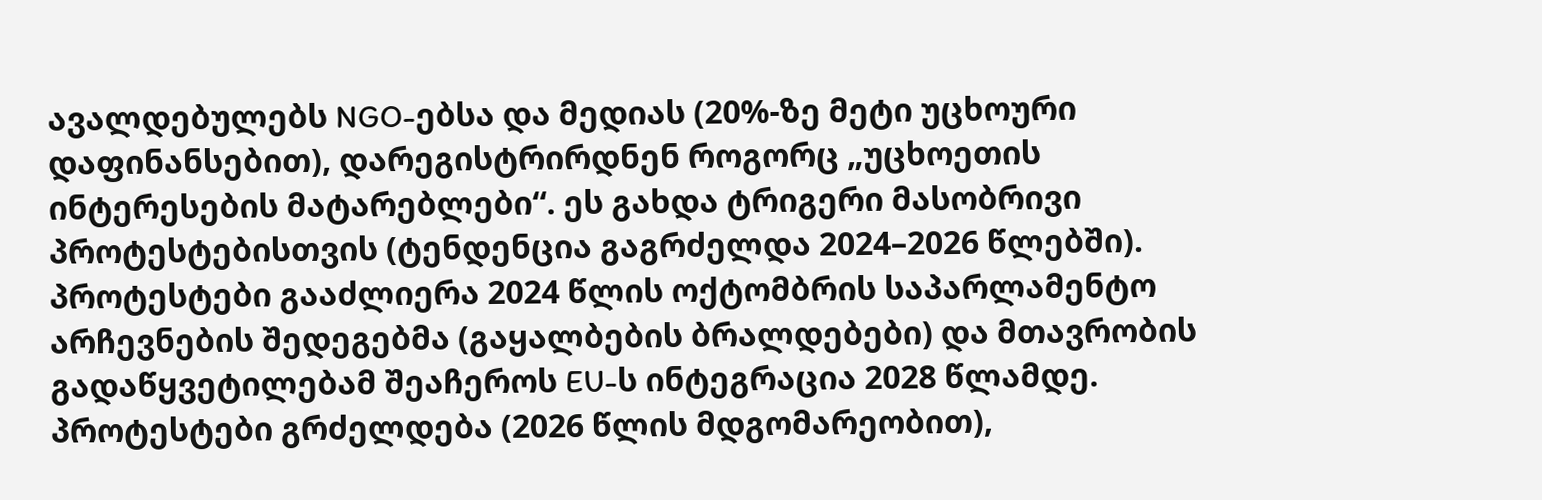ავალდებულებს NGO-ებსა და მედიას (20%-ზე მეტი უცხოური დაფინანსებით), დარეგისტრირდნენ როგორც „უცხოეთის ინტერესების მატარებლები“. ეს გახდა ტრიგერი მასობრივი პროტესტებისთვის (ტენდენცია გაგრძელდა 2024–2026 წლებში). პროტესტები გააძლიერა 2024 წლის ოქტომბრის საპარლამენტო არჩევნების შედეგებმა (გაყალბების ბრალდებები) და მთავრობის გადაწყვეტილებამ შეაჩეროს EU-ს ინტეგრაცია 2028 წლამდე. პროტესტები გრძელდება (2026 წლის მდგომარეობით),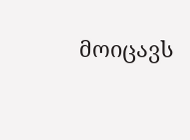მოიცავს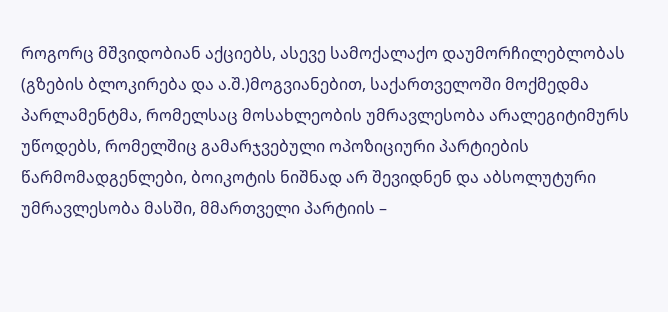როგორც მშვიდობიან აქციებს, ასევე სამოქალაქო დაუმორჩილებლობას (გზების ბლოკირება და ა.შ.)მოგვიანებით, საქართველოში მოქმედმა პარლამენტმა, რომელსაც მოსახლეობის უმრავლესობა არალეგიტიმურს უწოდებს, რომელშიც გამარჯვებული ოპოზიციური პარტიების წარმომადგენლები, ბოიკოტის ნიშნად არ შევიდნენ და აბსოლუტური უმრავლესობა მასში, მმართველი პარტიის –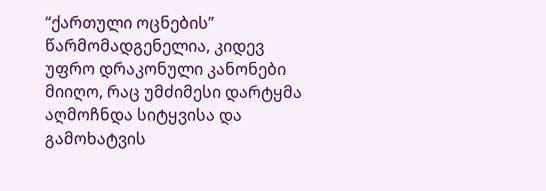“ქართული ოცნების” წარმომადგენელია, კიდევ უფრო დრაკონული კანონები მიიღო, რაც უმძიმესი დარტყმა აღმოჩნდა სიტყვისა და გამოხატვის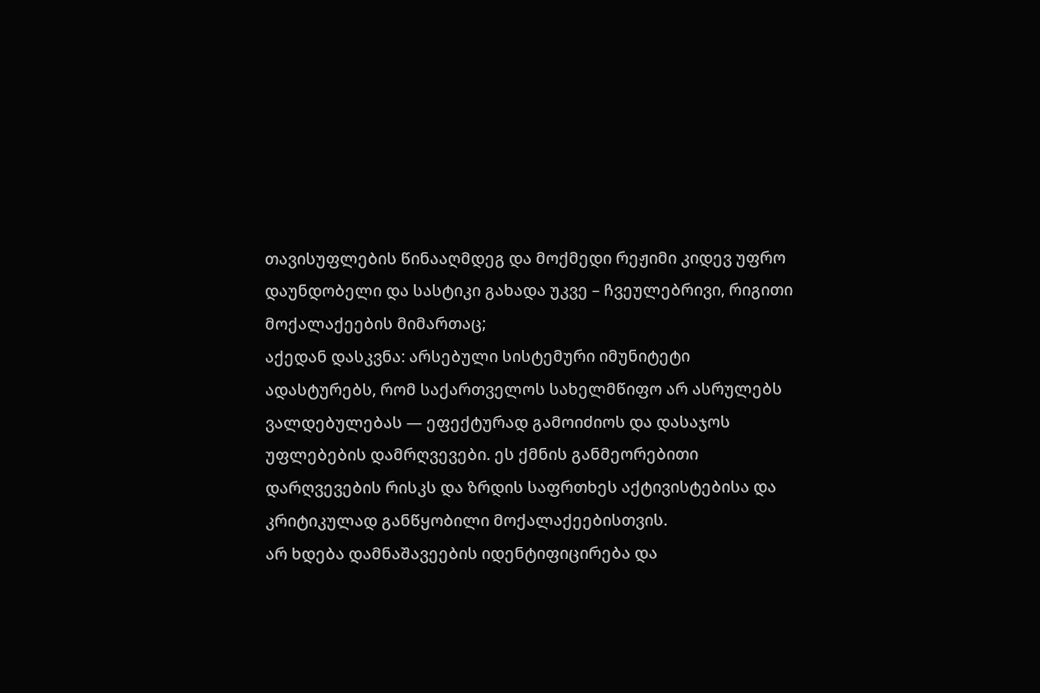თავისუფლების წინააღმდეგ და მოქმედი რეჟიმი კიდევ უფრო დაუნდობელი და სასტიკი გახადა უკვე – ჩვეულებრივი, რიგითი მოქალაქეების მიმართაც;
აქედან დასკვნა: არსებული სისტემური იმუნიტეტი ადასტურებს, რომ საქართველოს სახელმწიფო არ ასრულებს ვალდებულებას — ეფექტურად გამოიძიოს და დასაჯოს უფლებების დამრღვევები. ეს ქმნის განმეორებითი დარღვევების რისკს და ზრდის საფრთხეს აქტივისტებისა და კრიტიკულად განწყობილი მოქალაქეებისთვის.
არ ხდება დამნაშავეების იდენტიფიცირება და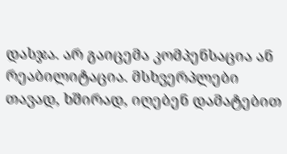დასჯა. არ გაიცემა კომპენსაცია ან რეაბილიტაცია. მსხვერპლები თავად, ხშირად, იღებენ დამატებით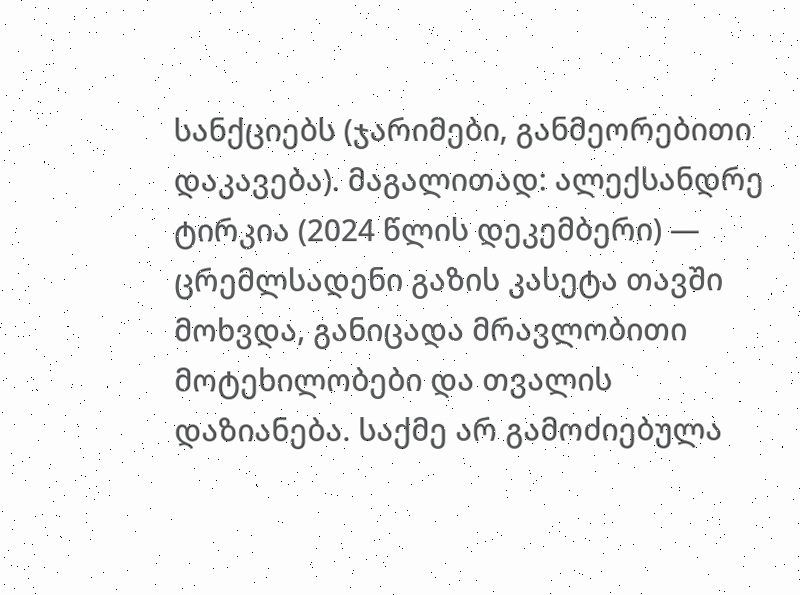სანქციებს (ჯარიმები, განმეორებითი დაკავება). მაგალითად: ალექსანდრე ტირკია (2024 წლის დეკემბერი) — ცრემლსადენი გაზის კასეტა თავში მოხვდა, განიცადა მრავლობითი მოტეხილობები და თვალის დაზიანება. საქმე არ გამოძიებულა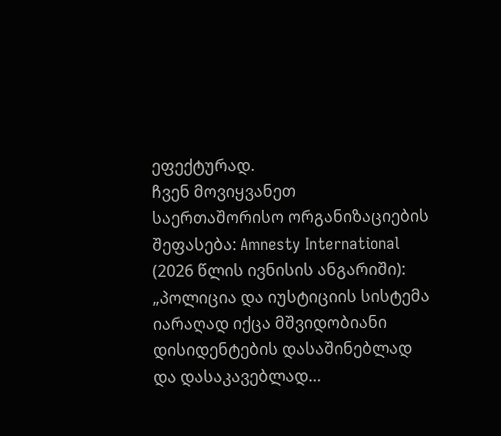ეფექტურად.
ჩვენ მოვიყვანეთ საერთაშორისო ორგანიზაციების შეფასება: Amnesty International (2026 წლის ივნისის ანგარიში): „პოლიცია და იუსტიციის სისტემა იარაღად იქცა მშვიდობიანი დისიდენტების დასაშინებლად და დასაკავებლად…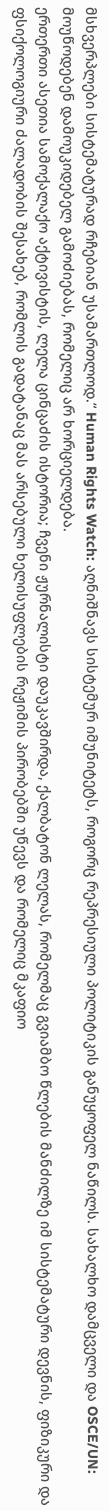მსხვერპლები სისტემატურად რჩებიან უსამართლოდ.“ Human Rights Watch: აღნიშნავს სისტემურ იმუნიტეტს, როგორც რეპრესიული პოლიტიკის განუყოფელ ნაწილს. სახალხო დამცველი და OSCE/UN: მოუწოდებენ დამოუკიდებელ გამოძიებას, რომელიც არ ხორციელდება.
ერთერთი ასეთია სამოქალაქო აქტივისტის, ლელა ცინცაძის ისტორია; ჩვენი ჟურნალისტი დაუკავშირდა, ქალბატონ ლელას, რომელმაც გვიამბო წლების მანძილზე იმ სისტემატური დევნის, ფიზიკური და ფსიქოლოგიური ძალადობის შესახებ, რომლის გადატანაც მას არსებული ხელისუფლების რეჟიმის პირობებში უწევს და რომელიც მკაფიო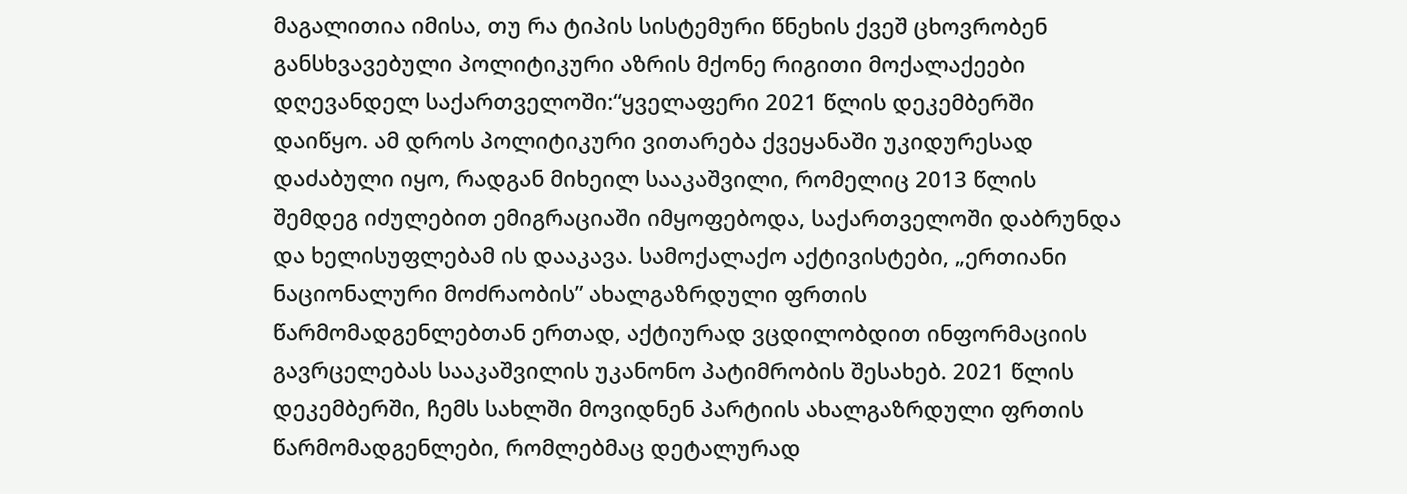მაგალითია იმისა, თუ რა ტიპის სისტემური წნეხის ქვეშ ცხოვრობენ განსხვავებული პოლიტიკური აზრის მქონე რიგითი მოქალაქეები დღევანდელ საქართველოში:“ყველაფერი 2021 წლის დეკემბერში დაიწყო. ამ დროს პოლიტიკური ვითარება ქვეყანაში უკიდურესად დაძაბული იყო, რადგან მიხეილ სააკაშვილი, რომელიც 2013 წლის შემდეგ იძულებით ემიგრაციაში იმყოფებოდა, საქართველოში დაბრუნდა და ხელისუფლებამ ის დააკავა. სამოქალაქო აქტივისტები, „ერთიანი ნაციონალური მოძრაობის” ახალგაზრდული ფრთის წარმომადგენლებთან ერთად, აქტიურად ვცდილობდით ინფორმაციის გავრცელებას სააკაშვილის უკანონო პატიმრობის შესახებ. 2021 წლის დეკემბერში, ჩემს სახლში მოვიდნენ პარტიის ახალგაზრდული ფრთის წარმომადგენლები, რომლებმაც დეტალურად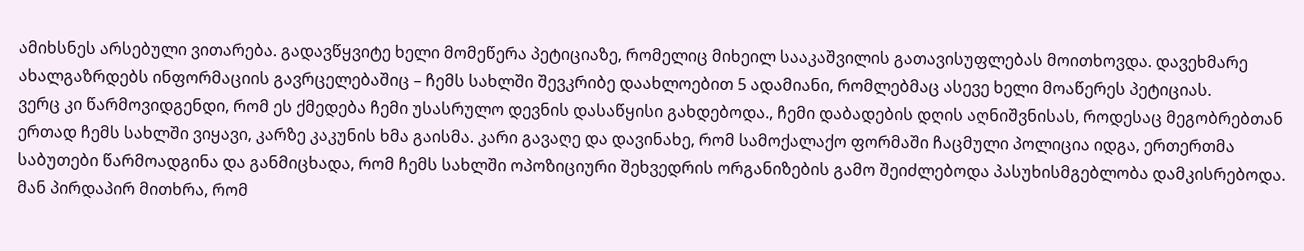ამიხსნეს არსებული ვითარება. გადავწყვიტე ხელი მომეწერა პეტიციაზე, რომელიც მიხეილ სააკაშვილის გათავისუფლებას მოითხოვდა. დავეხმარე ახალგაზრდებს ინფორმაციის გავრცელებაშიც – ჩემს სახლში შევკრიბე დაახლოებით 5 ადამიანი, რომლებმაც ასევე ხელი მოაწერეს პეტიციას.
ვერც კი წარმოვიდგენდი, რომ ეს ქმედება ჩემი უსასრულო დევნის დასაწყისი გახდებოდა., ჩემი დაბადების დღის აღნიშვნისას, როდესაც მეგობრებთან ერთად ჩემს სახლში ვიყავი, კარზე კაკუნის ხმა გაისმა. კარი გავაღე და დავინახე, რომ სამოქალაქო ფორმაში ჩაცმული პოლიცია იდგა, ერთერთმა საბუთები წარმოადგინა და განმიცხადა, რომ ჩემს სახლში ოპოზიციური შეხვედრის ორგანიზების გამო შეიძლებოდა პასუხისმგებლობა დამკისრებოდა. მან პირდაპირ მითხრა, რომ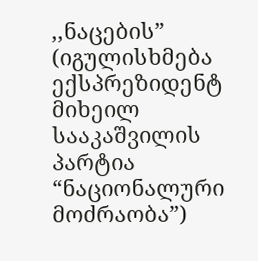,,ნაცების” (იგულისხმება ექსპრეზიდენტ მიხეილ სააკაშვილის პარტია “ნაციონალური მოძრაობა”)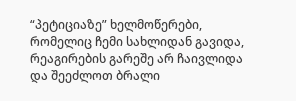“პეტიციაზე” ხელმოწერები, რომელიც ჩემი სახლიდან გავიდა, რეაგირების გარეშე არ ჩაივლიდა და შეეძლოთ ბრალი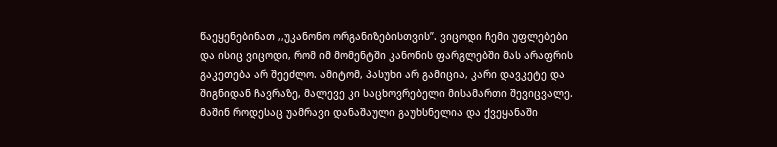წაეყენებინათ ,,უკანონო ორგანიზებისთვის”. ვიცოდი ჩემი უფლებები და ისიც ვიცოდი, რომ იმ მომენტში კანონის ფარგლებში მას არაფრის გაკეთება არ შეეძლო. ამიტომ, პასუხი არ გამიცია, კარი დავკეტე და შიგნიდან ჩავრაზე, მალევე კი საცხოვრებელი მისამართი შევიცვალე. მაშინ როდესაც უამრავი დანაშაული გაუხსნელია და ქვეყანაში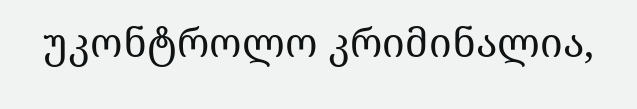უკონტროლო კრიმინალია,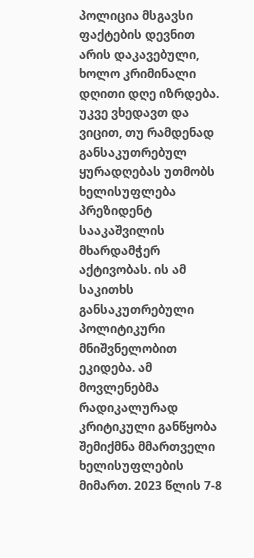პოლიცია მსგავსი ფაქტების დევნით არის დაკავებული, ხოლო კრიმინალი დღითი დღე იზრდება.
უკვე ვხედავთ და ვიცით, თუ რამდენად განსაკუთრებულ ყურადღებას უთმობს ხელისუფლება პრეზიდენტ სააკაშვილის მხარდამჭერ აქტივობას. ის ამ საკითხს განსაკუთრებული პოლიტიკური მნიშვნელობით ეკიდება. ამ მოვლენებმა რადიკალურად კრიტიკული განწყობა შემიქმნა მმართველი ხელისუფლების მიმართ. 2023 წლის 7-8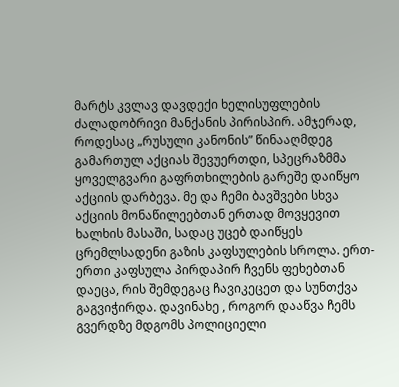მარტს კვლავ დავდექი ხელისუფლების ძალადობრივი მანქანის პირისპირ. ამჯერად, როდესაც „რუსული კანონის” წინააღმდეგ გამართულ აქციას შევუერთდი, სპეცრაზმმა ყოველგვარი გაფრთხილების გარეშე დაიწყო აქციის დარბევა. მე და ჩემი ბავშვები სხვა აქციის მონაწილეებთან ერთად მოვყევით ხალხის მასაში, სადაც უცებ დაიწყეს ცრემლსადენი გაზის კაფსულების სროლა. ერთ-ერთი კაფსულა პირდაპირ ჩვენს ფეხებთან დაეცა, რის შემდეგაც ჩავიკეცეთ და სუნთქვა გაგვიჭირდა. დავინახე , როგორ დააწვა ჩემს გვერდზე მდგომს პოლიციელი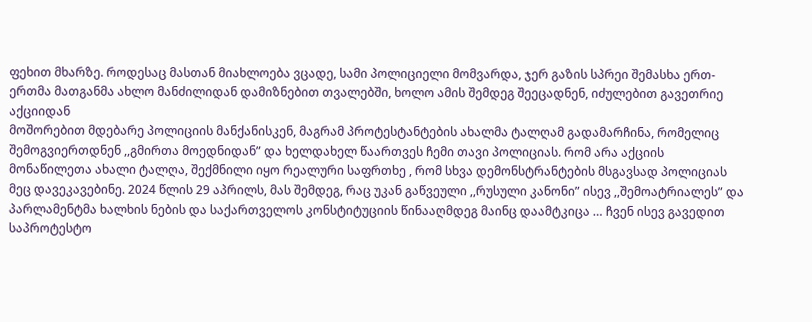ფეხით მხარზე. როდესაც მასთან მიახლოება ვცადე, სამი პოლიციელი მომვარდა, ჯერ გაზის სპრეი შემასხა ერთ-ერთმა მათგანმა ახლო მანძილიდან დამიზნებით თვალებში, ხოლო ამის შემდეგ შეეცადნენ, იძულებით გავეთრიე აქციიდან
მოშორებით მდებარე პოლიციის მანქანისკენ, მაგრამ პროტესტანტების ახალმა ტალღამ გადამარჩინა, რომელიც შემოგვიერთდნენ ,,გმირთა მოედნიდან” და ხელდახელ წაართვეს ჩემი თავი პოლიციას. რომ არა აქციის მონაწილეთა ახალი ტალღა, შექმნილი იყო რეალური საფრთხე , რომ სხვა დემონსტრანტების მსგავსად პოლიციას მეც დავეკავებინე. 2024 წლის 29 აპრილს, მას შემდეგ, რაც უკან გაწვეული ,,რუსული კანონი” ისევ ,,შემოატრიალეს” და პარლამენტმა ხალხის ნების და საქართველოს კონსტიტუციის წინააღმდეგ მაინც დაამტკიცა … ჩვენ ისევ გავედით საპროტესტო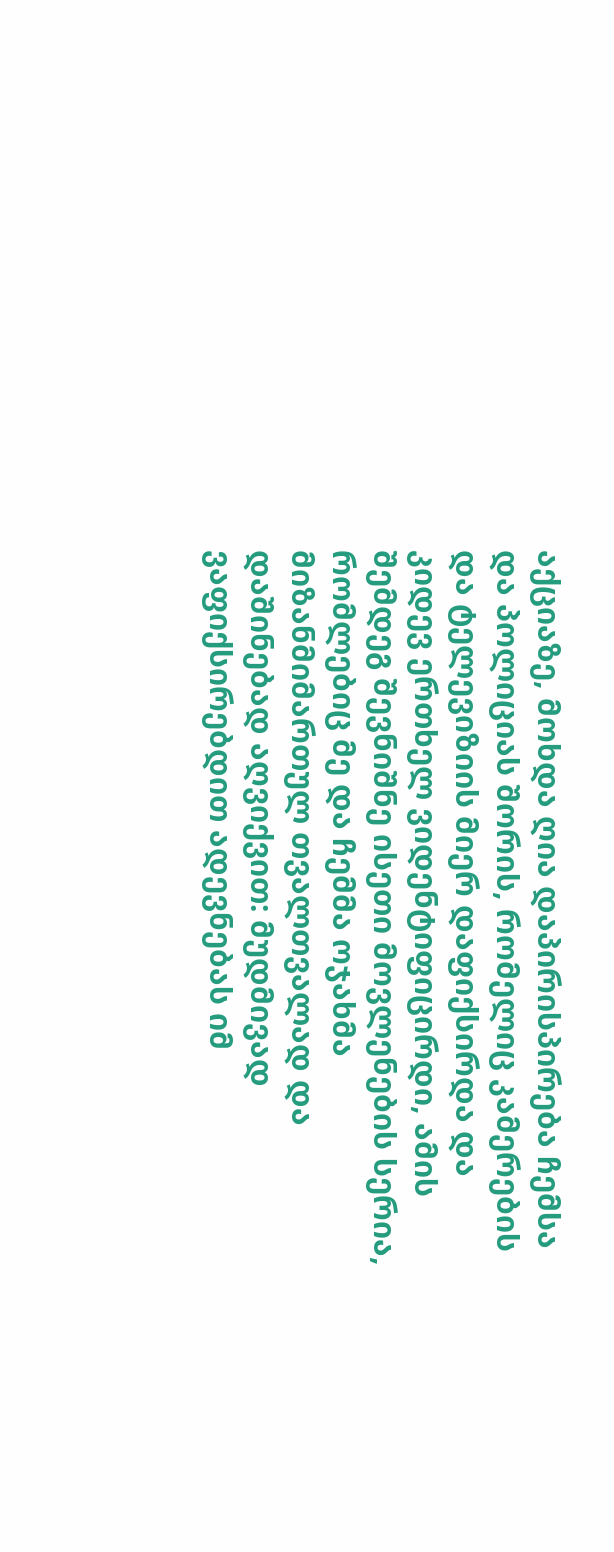აქციაზე, მოხდა ღია დაპირისპირება ჩემსა და პოლიციას შორის, რომელიც კამერების და ტელევიზიის მიერ დაფიქსირდა და კიდევ ერთხელ ვიდენტიფიცირდი, ამის შემდეგ შევნიშნე ისეთი მოვლენების სერია, რომლებიც მე და ჩემმა ოჯახმა მიზანმიმართულ თვალთვალად და დაშინებად აღვიქვით: მუდმივად ვაფიქსირებდით ადევნებას იმ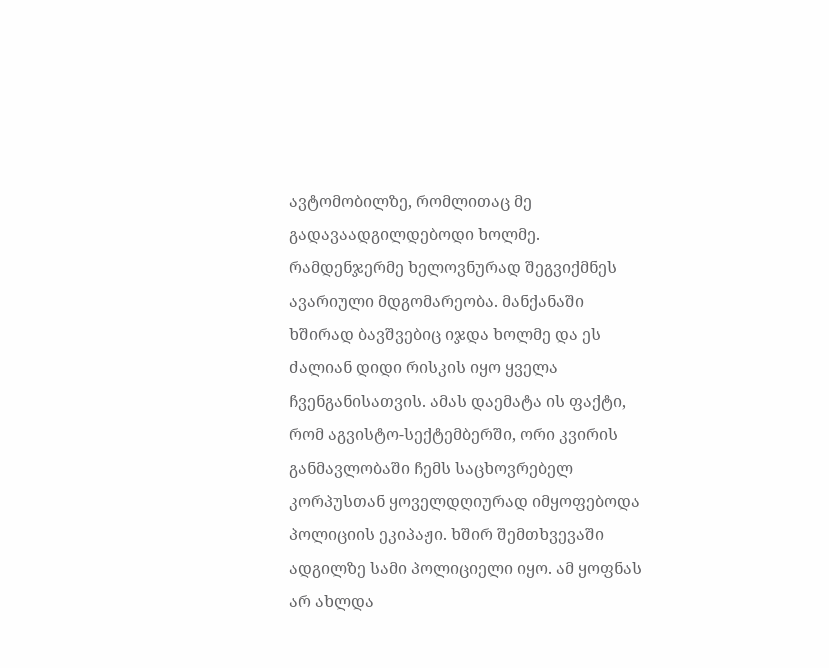ავტომობილზე, რომლითაც მე გადავაადგილდებოდი ხოლმე.
რამდენჯერმე ხელოვნურად შეგვიქმნეს ავარიული მდგომარეობა. მანქანაში ხშირად ბავშვებიც იჯდა ხოლმე და ეს ძალიან დიდი რისკის იყო ყველა ჩვენგანისათვის. ამას დაემატა ის ფაქტი, რომ აგვისტო-სექტემბერში, ორი კვირის განმავლობაში ჩემს საცხოვრებელ კორპუსთან ყოველდღიურად იმყოფებოდა პოლიციის ეკიპაჟი. ხშირ შემთხვევაში ადგილზე სამი პოლიციელი იყო. ამ ყოფნას არ ახლდა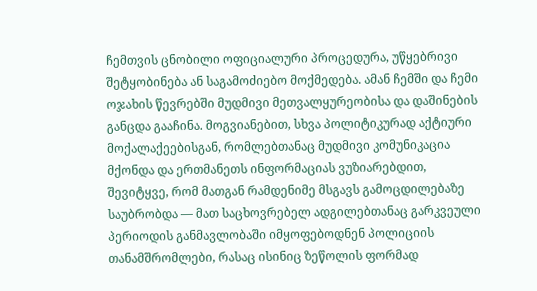ჩემთვის ცნობილი ოფიციალური პროცედურა, უწყებრივი შეტყობინება ან საგამოძიებო მოქმედება. ამან ჩემში და ჩემი ოჯახის წევრებში მუდმივი მეთვალყურეობისა და დაშინების განცდა გააჩინა. მოგვიანებით, სხვა პოლიტიკურად აქტიური მოქალაქეებისგან, რომლებთანაც მუდმივი კომუნიკაცია მქონდა და ერთმანეთს ინფორმაციას ვუზიარებდით, შევიტყვე, რომ მათგან რამდენიმე მსგავს გამოცდილებაზე საუბრობდა — მათ საცხოვრებელ ადგილებთანაც გარკვეული პერიოდის განმავლობაში იმყოფებოდნენ პოლიციის თანამშრომლები, რასაც ისინიც ზეწოლის ფორმად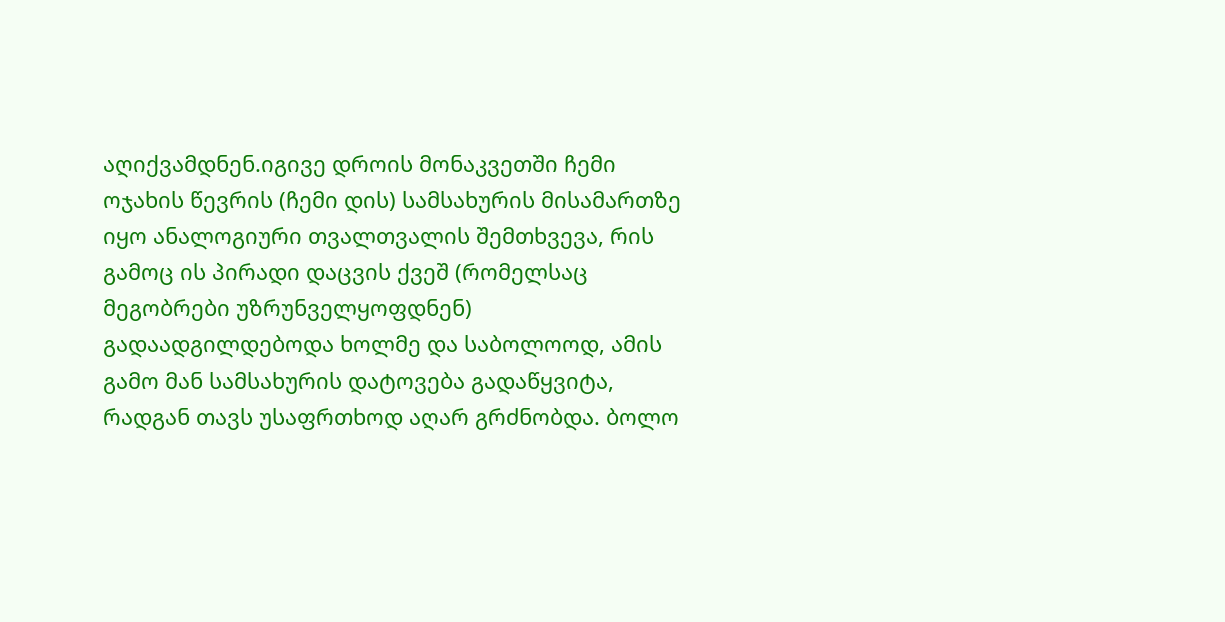აღიქვამდნენ.იგივე დროის მონაკვეთში ჩემი ოჯახის წევრის (ჩემი დის) სამსახურის მისამართზე იყო ანალოგიური თვალთვალის შემთხვევა, რის გამოც ის პირადი დაცვის ქვეშ (რომელსაც მეგობრები უზრუნველყოფდნენ) გადაადგილდებოდა ხოლმე და საბოლოოდ, ამის გამო მან სამსახურის დატოვება გადაწყვიტა, რადგან თავს უსაფრთხოდ აღარ გრძნობდა. ბოლო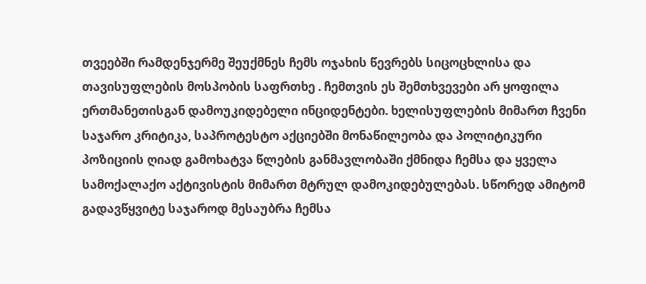თვეებში რამდენჯერმე შეუქმნეს ჩემს ოჯახის წევრებს სიცოცხლისა და თავისუფლების მოსპობის საფრთხე . ჩემთვის ეს შემთხვევები არ ყოფილა ერთმანეთისგან დამოუკიდებელი ინციდენტები. ხელისუფლების მიმართ ჩვენი საჯარო კრიტიკა, საპროტესტო აქციებში მონაწილეობა და პოლიტიკური პოზიციის ღიად გამოხატვა წლების განმავლობაში ქმნიდა ჩემსა და ყველა სამოქალაქო აქტივისტის მიმართ მტრულ დამოკიდებულებას. სწორედ ამიტომ გადავწყვიტე საჯაროდ მესაუბრა ჩემსა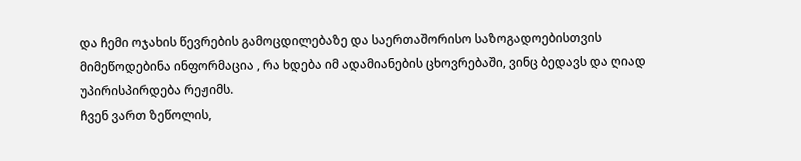და ჩემი ოჯახის წევრების გამოცდილებაზე და საერთაშორისო საზოგადოებისთვის მიმეწოდებინა ინფორმაცია , რა ხდება იმ ადამიანების ცხოვრებაში, ვინც ბედავს და ღიად უპირისპირდება რეჟიმს.
ჩვენ ვართ ზეწოლის,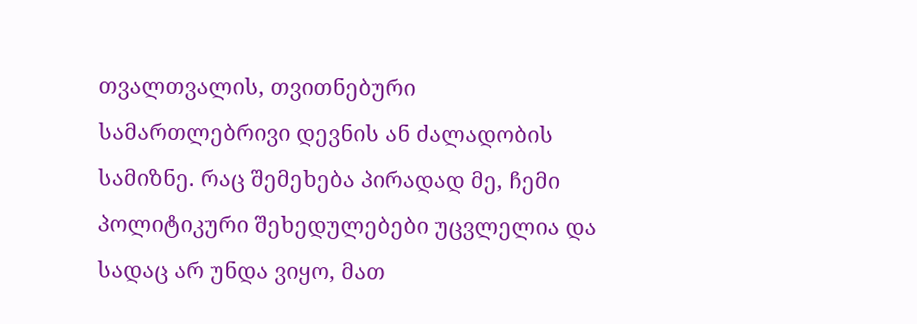თვალთვალის, თვითნებური სამართლებრივი დევნის ან ძალადობის სამიზნე. რაც შემეხება პირადად მე, ჩემი პოლიტიკური შეხედულებები უცვლელია და სადაც არ უნდა ვიყო, მათ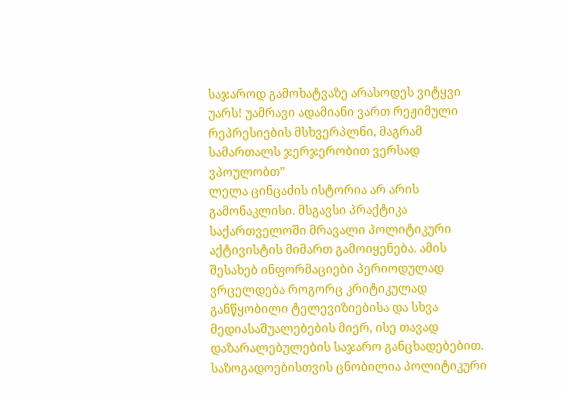საჯაროდ გამოხატვაზე არასოდეს ვიტყვი უარს! უამრავი ადამიანი ვართ რეჟიმული რეპრესიების მსხვერპლნი, მაგრამ სამართალს ჯერჯერობით ვერსად ვპოულობთ”
ლელა ცინცაძის ისტორია არ არის გამონაკლისი. მსგავსი პრაქტიკა საქართველოში მრავალი პოლიტიკური აქტივისტის მიმართ გამოიყენება. ამის შესახებ ინფორმაციები პერიოდულად ვრცელდება როგორც კრიტიკულად განწყობილი ტელევიზიებისა და სხვა მედიასაშუალებების მიერ, ისე თავად დაზარალებულების საჯარო განცხადებებით. საზოგადოებისთვის ცნობილია პოლიტიკური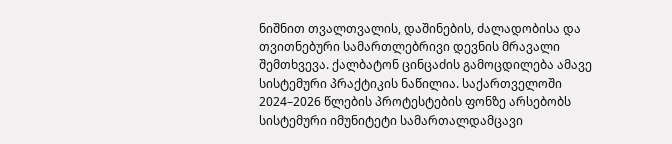ნიშნით თვალთვალის, დაშინების, ძალადობისა და თვითნებური სამართლებრივი დევნის მრავალი შემთხვევა. ქალბატონ ცინცაძის გამოცდილება ამავე სისტემური პრაქტიკის ნაწილია. საქართველოში 2024–2026 წლების პროტესტების ფონზე არსებობს სისტემური იმუნიტეტი სამართალდამცავი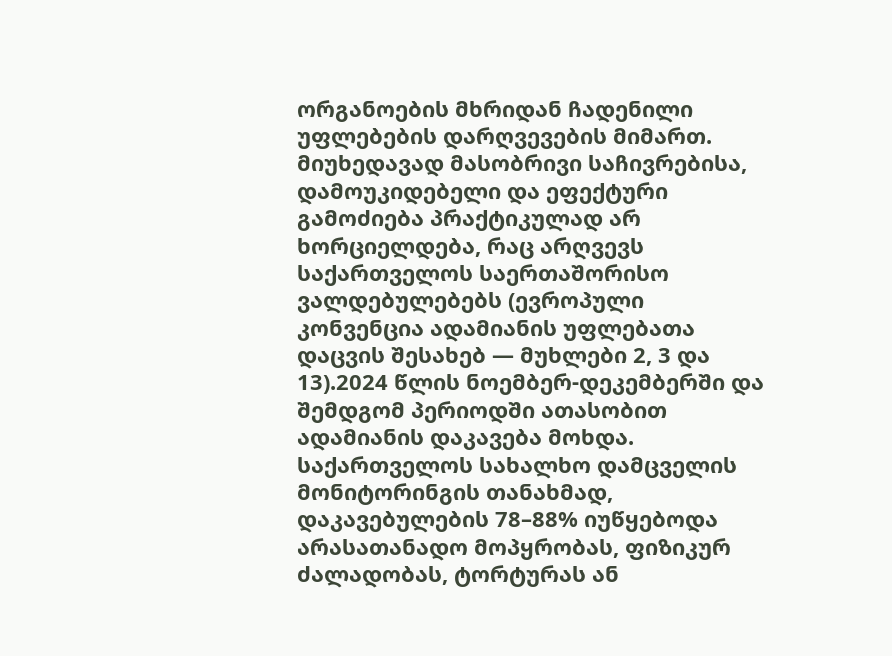ორგანოების მხრიდან ჩადენილი უფლებების დარღვევების მიმართ. მიუხედავად მასობრივი საჩივრებისა, დამოუკიდებელი და ეფექტური გამოძიება პრაქტიკულად არ ხორციელდება, რაც არღვევს საქართველოს საერთაშორისო ვალდებულებებს (ევროპული კონვენცია ადამიანის უფლებათა დაცვის შესახებ — მუხლები 2, 3 და 13).2024 წლის ნოემბერ-დეკემბერში და შემდგომ პერიოდში ათასობით ადამიანის დაკავება მოხდა. საქართველოს სახალხო დამცველის მონიტორინგის თანახმად, დაკავებულების 78–88% იუწყებოდა არასათანადო მოპყრობას, ფიზიკურ ძალადობას, ტორტურას ან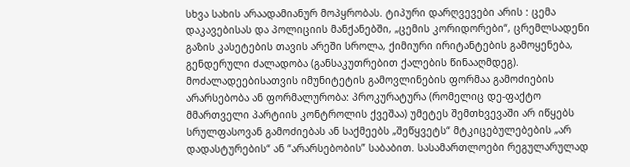სხვა სახის არაადამიანურ მოპყრობას. ტიპური დარღვევები არის : ცემა დაკავებისას და პოლიციის მანქანებში, „ცემის კორიდორები“, ცრემლსადენი გაზის კასეტების თავის არეში სროლა, ქიმიური ირიტანტების გამოყენება, გენდერული ძალადობა (განსაკუთრებით ქალების წინააღმდეგ). მოძალადეებისათვის იმუნიტეტის გამოვლინების ფორმაა გამოძიების არარსებობა ან ფორმალურობა: პროკურატურა (რომელიც დე-ფაქტო მმართველი პარტიის კონტროლის ქვეშაა) უმეტეს შემთხვევაში არ იწყებს სრულფასოვან გამოძიებას ან საქმეებს „შეწყვეტს“ მტკიცებულებების „არ დადასტურების“ ან “არარსებობის” საბაბით. სასამართლოები რეგულარულად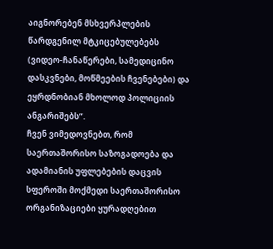აიგნორებენ მსხვერპლების წარდგენილ მტკიცებულებებს (ვიდეო-ჩანაწერები, სამედიცინო დასკვნები, მოწმეების ჩვენებები) და ეყრდნობიან მხოლოდ პოლიციის ანგარიშებს”.
ჩვენ ვიმედოვნებთ, რომ საერთაშორისო საზოგადოება და ადამიანის უფლებების დაცვის სფეროში მოქმედი საერთაშორისო ორგანიზაციები ყურადღებით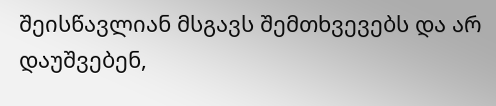შეისწავლიან მსგავს შემთხვევებს და არ დაუშვებენ,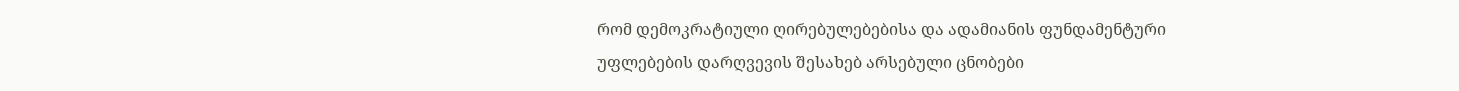რომ დემოკრატიული ღირებულებებისა და ადამიანის ფუნდამენტური უფლებების დარღვევის შესახებ არსებული ცნობები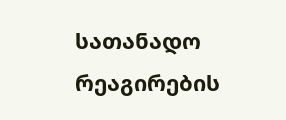სათანადო რეაგირების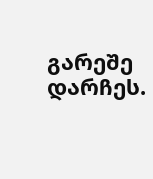გარეშე დარჩეს.